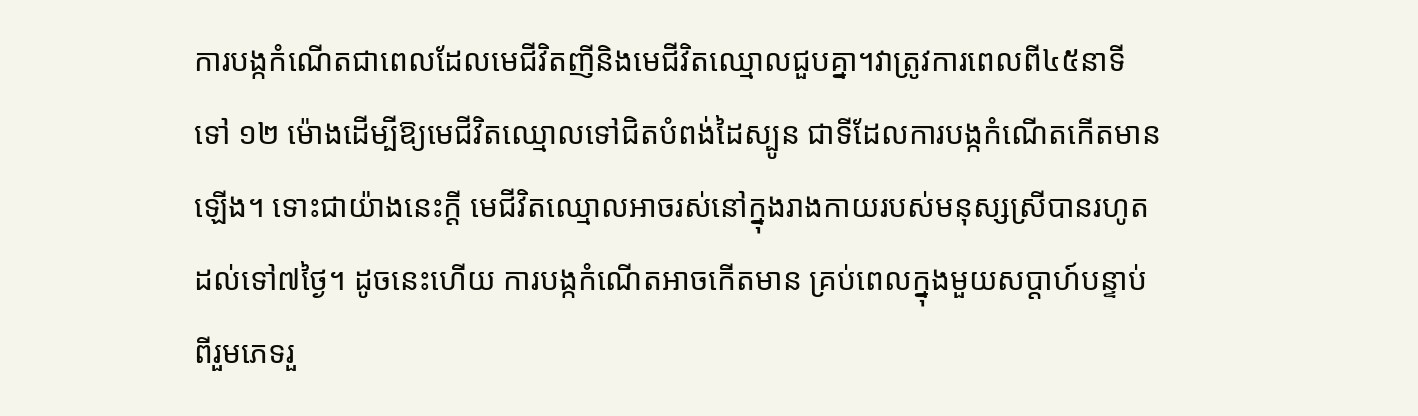ការបង្កកំណើតជាពេលដែលមេជីវិតញីនិងមេជីវិតឈ្មោលជួបគ្នា។វាត្រូវការពេលពី៤៥នាទី ទៅ ១២ ម៉ោងដើម្បីឱ្យមេជីវិតឈ្មោលទៅជិតបំពង់ដៃស្បូន ជាទីដែលការបង្កកំណើតកើតមានឡើង។ ទោះជាយ៉ាងនេះក្ដី មេជីវិតឈ្មោលអាចរស់នៅក្នុងរាងកាយរបស់មនុស្សស្រីបានរហូតដល់ទៅ៧ថ្ងៃ។ ដូចនេះហើយ ការបង្កកំណើតអាចកើតមាន គ្រប់ពេលក្នុងមួយសប្ដាហ៍បន្ទាប់ពីរួមភេទរួ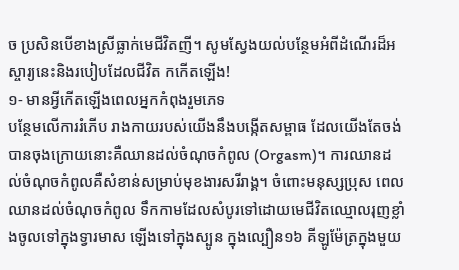ច ប្រសិនបើខាងស្រីធ្លាក់មេជីវិតញី។ សូមស្វែងយល់បន្ថែមអំពីដំណើរដ៏អស្ចារ្យនេះនិងរបៀបដែលជីវិត កកើតឡើង!
១- មានអ្វីកើតឡើងពេលអ្នកកំពុងរួមភេទ
បន្ថែមលើការរំភើប រាងកាយរបស់យើងនឹងបង្កើតសម្ពាធ ដែលយើងតែចង់បានចុងក្រោយនោះគឺឈានដល់ចំណុចកំពូល (Orgasm)។ ការឈានដល់ចំណុចកំពូលគឺសំខាន់សម្រាប់មុខងារសរីរាង្គ។ ចំពោះមនុស្សប្រុស ពេលឈានដល់ចំណុចកំពូល ទឹកកាមដែលសំបូរទៅដោយមេជីវិតឈ្មោលរុញខ្លាំងចូលទៅក្នុងទ្វារមាស ឡើងទៅក្នុងស្បូន ក្នុងល្បឿន១៦ គីឡូម៉ែត្រក្នុងមួយ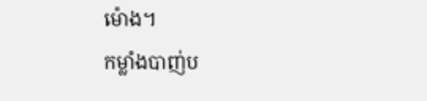ម៉ោង។
កម្លាំងបាញ់ប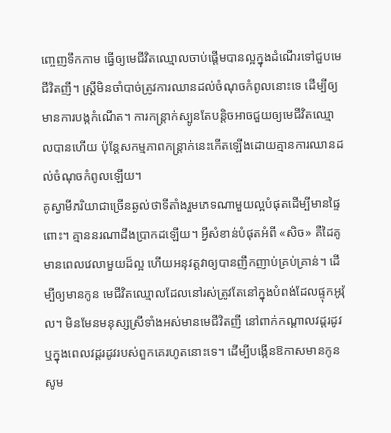ញ្ចេញទឹកកាម ធ្វើឲ្យមេជីវិតឈ្មោលចាប់ផ្ដើមបានល្អក្នុងដំណើរទៅជួបមេជីវិតញី។ ស្ត្រីមិនចាំបាច់ត្រូវការឈានដល់ចំណុចកំពូលនោះទេ ដើម្បីឲ្យមានការបង្កកំណើត។ ការកន្ត្រាក់ស្បូនតែបន្តិចអាចជួយឲ្យមេជីវិតឈ្មោលបានហើយ ប៉ុន្តែសកម្មភាពកន្ត្រាក់នេះកើតឡើងដោយគ្មានការឈានដល់ចំណុចកំពូលឡើយ។
គូស្វាមីភរិយាជាច្រើនឆ្ងល់ថាទីតាំងរួមភេទណាមួយល្អបំផុតដើម្បីមានផ្ទៃពោះ។ គ្មាននរណាដឹងប្រាកដឡើយ។ អ្វីសំខាន់បំផុតអំពី «សិច» គឺដៃគូមានពេលវេលាមួយដ៏ល្អ ហើយអនុវត្តវាឲ្យបានញឹកញាប់គ្រប់គ្រាន់។ ដើម្បីឲ្យមានកូន មេជីវិតឈ្មោលដែលនៅរស់ត្រូវតែនៅក្នុងបំពង់ដែលផ្ទុកអូវ៉ុល។ មិនមែនមនុស្សស្រីទាំងអស់មានមេជីវិតញី នៅពាក់កណ្ដាលវដ្តរដូវ ឬក្នុងពេលវដ្តរដូវរបស់ពួកគេរហូតនោះទេ។ ដើម្បីបង្កើនឱកាសមានកូន សូម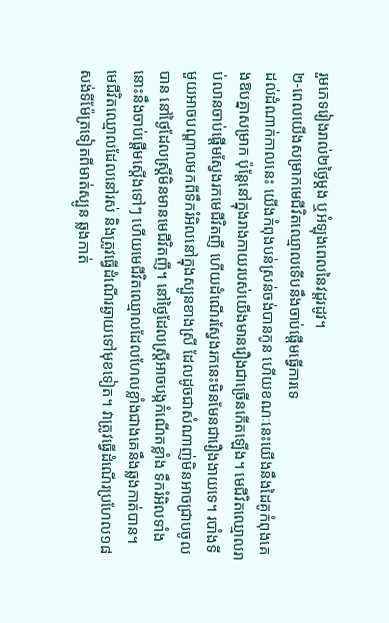រួមភេទរៀងរាល់២ថ្ងៃម្ដង ឬអំឡុងពេលនៃវដ្តរដូវ។
២-ពេលយើងសម្រាកមេជីវិតឈ្មោលទើបនឹងចាប់ផ្ដើមធ្វើការទេ
ដល់ដំណាក់កាលនេះ យើងកំពុងបន់ស្រន់ចង់បានកូន ហើយខណៈនេះយើងនឹងដៃគូកំពុងគេងឱបគ្នាសម្រាក ប៉ុន្តែនៅក្នុងរាងកាយរបស់យើងមានរឿងជាច្រើនកើតឡើង។ មេជីវិតឈ្មោលរាប់លានចាប់ផ្ដើមស្វែងរកមេជីវិតញី ហើយដំណើរស្វែងរកនេះមិនមែនជារឿងងាយទេ។ របាំងទីមួយអាចបណ្ដាលមកពីទឹករំអិលនៅក្នុងស្បូនខាងស្រី ដែលដូចជាសំណាញ់មិនអាចជ្រាបចូលបាន នៅថ្ងៃដែលស្ត្រីមិនមានមេជីវិតញី។ នៅថ្ងៃដែលស្ត្រីអាចបង្កកំណើតខ្លាំង ទឹករំអិលទាំងនោះនឹងចាប់ផ្ដើមស្ដើងទៅៗ ហើយមេជីវិតឈ្មោលដែលហែលខ្លាំងជាងគេនឹងឆ្លងកាត់បាន។
មេជីវិតឈ្មោលដែលនៅរស់ និងត្រូវធ្វើដំណើរឆ្ងាយទៅមុខទៀត។ វាត្រូវធ្វើដំណើរប្រហែល១៨ សង់ទីម៉ែត្រទៀតពីមាត់ស្បូន ឆ្លងកាត់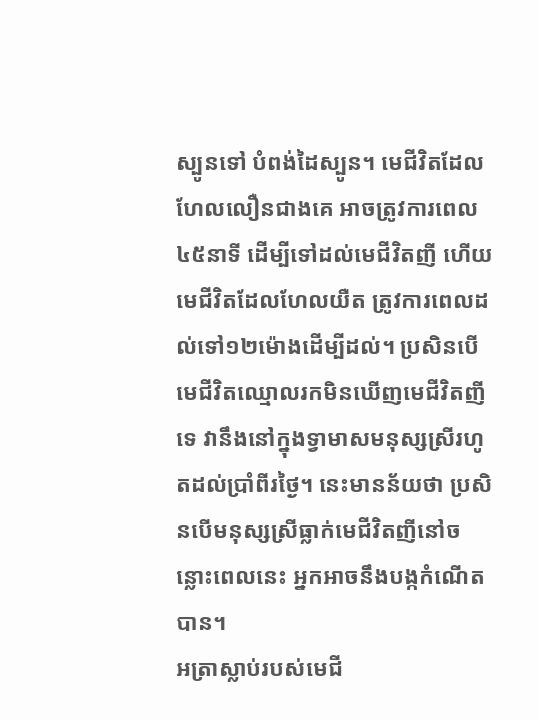ស្បូនទៅ បំពង់ដៃស្បូន។ មេជីវិតដែលហែលលឿនជាងគេ អាចត្រូវការពេល៤៥នាទី ដើម្បីទៅដល់មេជីវិតញី ហើយមេជីវិតដែលហែលយឺត ត្រូវការពេលដល់ទៅ១២ម៉ោងដើម្បីដល់។ ប្រសិនបើមេជីវិតឈ្មោលរកមិនឃើញមេជីវិតញីទេ វានឹងនៅក្នុងទ្វាមាសមនុស្សស្រីរហូតដល់ប្រាំពីរថ្ងៃ។ នេះមានន័យថា ប្រសិនបើមនុស្សស្រីធ្លាក់មេជីវិតញីនៅចន្លោះពេលនេះ អ្នកអាចនឹងបង្កកំណើតបាន។
អត្រាស្លាប់របស់មេជី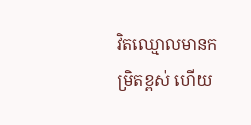វិតឈ្មោលមានកម្រិតខ្ពស់ ហើយ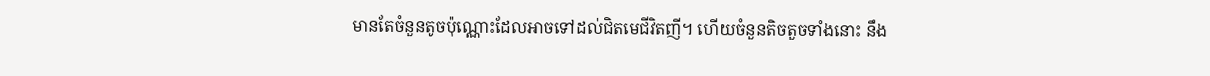មានតែចំនួនតូចប៉ុណ្ណោះដែលអាចទៅដល់ជិតមេជីវិតញី។ ហើយចំនួនតិចតួចទាំងនោះ នឹង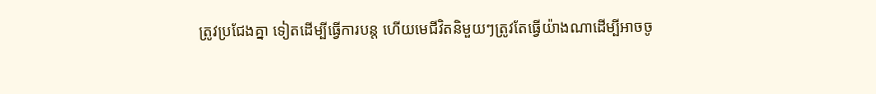ត្រូវប្រជែងគ្នា ទៀតដើម្បីធ្វើការបន្ត ហើយមេជីវិតនិមួយៗត្រូវតែធ្វើយ៉ាងណាដើម្បីអាចចូ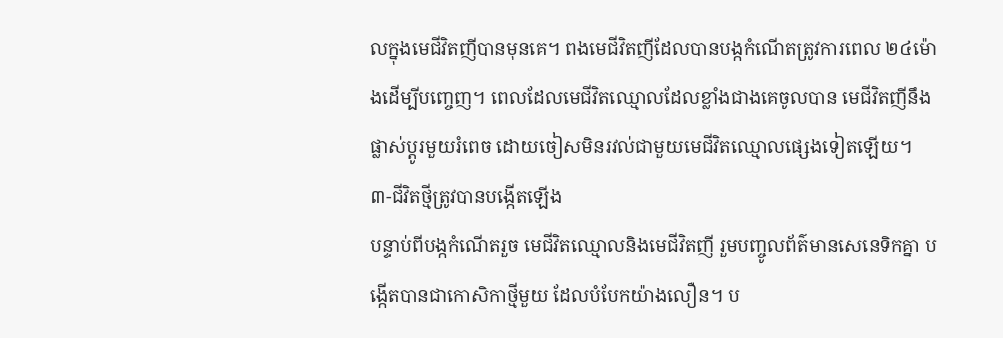លក្នុងមេជីវិតញីបានមុនគេ។ ពងមេជីវិតញីដែលបានបង្កកំណើតត្រូវការពេល ២៤ម៉ោងដើម្បីបញ្ចេញ។ ពេលដែលមេជីវិតឈ្មោលដែលខ្លាំងជាងគេចូលបាន មេជីវិតញីនឹងផ្លាស់ប្ដូរមួយរំពេច ដោយចៀសមិនរវល់ជាមួយមេជីវិតឈ្មោលផ្សេងទៀតឡើយ។
៣-ជីវិតថ្មីត្រូវបានបង្កើតឡើង
បន្ទាប់ពីបង្កកំណើតរួច មេជីវិតឈ្មោលនិងមេជីវិតញី រួមបញ្ចូលព័ត៌មានសេនេទិកគ្នា បង្កើតបានជាកោសិកាថ្មីមួយ ដែលបំបែកយ៉ាងលឿន។ ប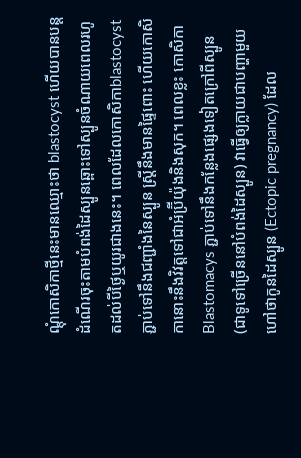ណ្ដុំកោសិកាថ្មីនេះមានឈ្មោះថា blastocyst ហើយបានបន្តដំណើរចុះតាមបំពង់ដៃស្បូនឆ្ពោះទៅស្បូនចំណាយពេលរហូតដល់បីថ្ងៃឬយូរជាងនេះ។ ពេលដែលកោសិកាblastocyst ភ្ជាប់ទៅនឹងជញ្ជាំងនៃស្បូន ស្រ្តីនឹងមានផ្ទៃពោះ ហើយកោសិកានោះនឹងវិវត្តទៅជាអំប្រ៊ីយ៉ុងនិងសុក។ ពេលខ្លះ កោសិកា Blastomacys ភ្ជាប់ទៅនឹងកន្លែងផ្សេងទៀតក្រៅពីស្បូន (ជាទូទៅច្រើននៅបំពង់ដៃស្បូន) វាធ្វើឲ្យក្លាយជាបញ្ហាមួយហៅថាកូនដៃស្បូន (Ectopic pregnancy) ដែល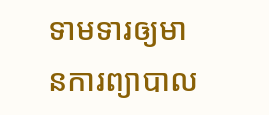ទាមទារឲ្យមានការព្យាបាល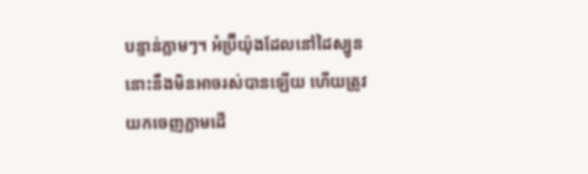បន្ទាន់ភ្លាមៗ។ អំប្រ៊ីយ៉ុងដែលនៅដៃស្បូននោះនឹងមិនអាចរស់បានឡើយ ហើយត្រូវយកចេញភ្លាមដើ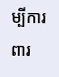ម្បីការពារ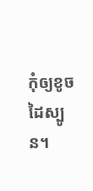កុំឲ្យខូចដៃស្បូន។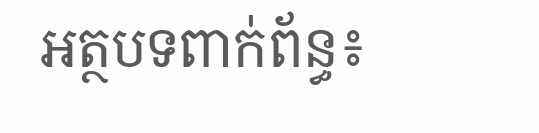អត្ថបទពាក់ព័ន្ធ៖